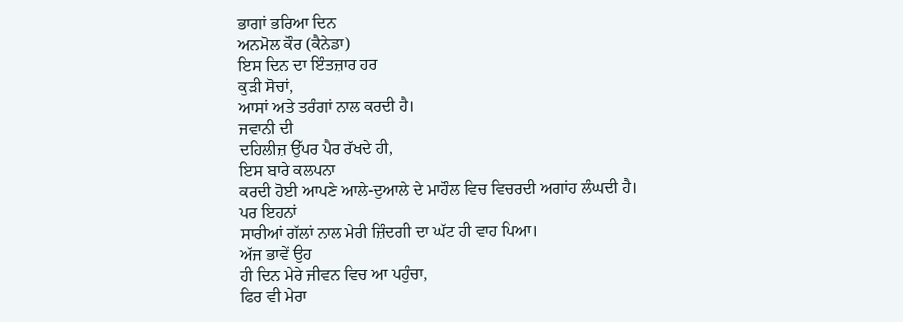ਭਾਗਾਂ ਭਰਿਆ ਦਿਨ
ਅਨਮੋਲ ਕੌਰ (ਕੈਨੇਡਾ)
ਇਸ ਦਿਨ ਦਾ ਇੰਤਜ਼ਾਰ ਹਰ
ਕੁੜੀ ਸੋਚਾਂ,
ਆਸਾਂ ਅਤੇ ਤਰੰਗਾਂ ਨਾਲ ਕਰਦੀ ਹੈ।
ਜਵਾਨੀ ਦੀ
ਦਹਿਲੀਜ਼ ਉੱਪਰ ਪੈਰ ਰੱਖਦੇ ਹੀ,
ਇਸ ਬਾਰੇ ਕਲਪਨਾ
ਕਰਦੀ ਹੋਈ ਆਪਣੇ ਆਲੇ-ਦੁਆਲੇ ਦੇ ਮਾਹੌਲ ਵਿਚ ਵਿਚਰਦੀ ਅਗਾਂਹ ਲੰਘਦੀ ਹੈ।
ਪਰ ਇਹਨਾਂ
ਸਾਰੀਆਂ ਗੱਲਾਂ ਨਾਲ ਮੇਰੀ ਜ਼ਿੰਦਗੀ ਦਾ ਘੱਟ ਹੀ ਵਾਹ ਪਿਆ।
ਅੱਜ ਭਾਵੇਂ ਉਹ
ਹੀ ਦਿਨ ਮੇਰੇ ਜੀਵਨ ਵਿਚ ਆ ਪਹੁੰਚਾ,
ਫਿਰ ਵੀ ਮੇਰਾ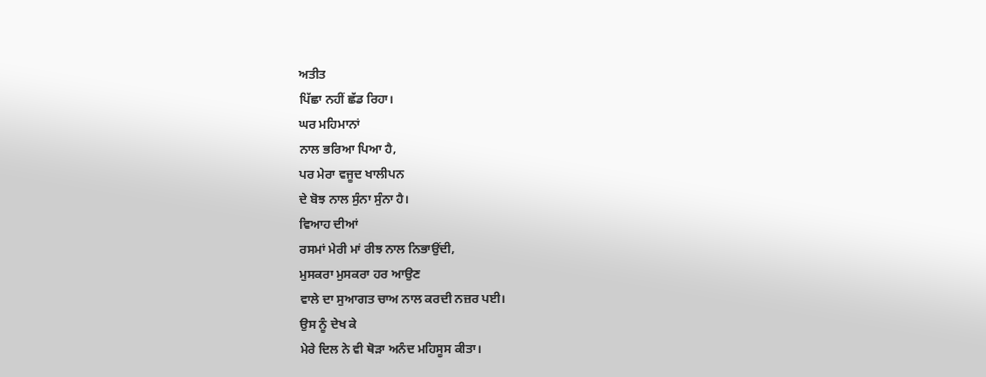ਅਤੀਤ
ਪਿੱਛਾ ਨਹੀਂ ਛੱਡ ਰਿਹਾ।
ਘਰ ਮਹਿਮਾਨਾਂ
ਨਾਲ ਭਰਿਆ ਪਿਆ ਹੈ,
ਪਰ ਮੇਰਾ ਵਜੂਦ ਖਾਲੀਪਨ
ਦੇ ਬੋਝ ਨਾਲ ਸੁੰਨਾ ਸੁੰਨਾ ਹੈ।
ਵਿਆਹ ਦੀਆਂ
ਰਸਮਾਂ ਮੇਰੀ ਮਾਂ ਰੀਝ ਨਾਲ ਨਿਭਾਉਂਦੀ,
ਮੁਸਕਰਾ ਮੁਸਕਰਾ ਹਰ ਆਉਣ
ਵਾਲੇ ਦਾ ਸੁਆਗਤ ਚਾਅ ਨਾਲ ਕਰਦੀ ਨਜ਼ਰ ਪਈ।
ਉਸ ਨੂੰ ਦੇਖ ਕੇ
ਮੇਰੇ ਦਿਲ ਨੇ ਵੀ ਥੋੜਾ ਅਨੰਦ ਮਹਿਸੂਸ ਕੀਤਾ।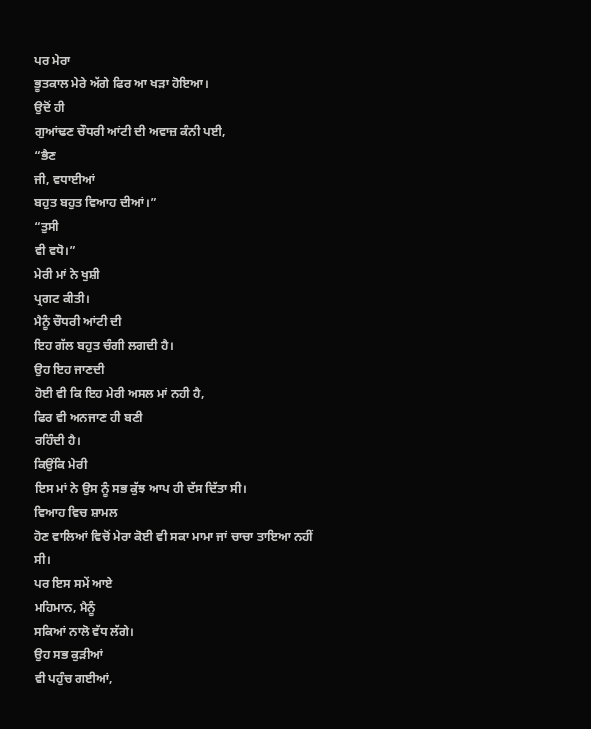ਪਰ ਮੇਰਾ
ਭੂਤਕਾਲ ਮੇਰੇ ਅੱਗੇ ਫਿਰ ਆ ਖੜਾ ਹੋਇਆ।
ਉਦੋਂ ਹੀ
ਗੁਆਂਢਣ ਚੌਧਰੀ ਆਂਟੀ ਦੀ ਅਵਾਜ਼ ਕੰਨੀ ਪਈ,
“ਭੈਣ
ਜੀ, ਵਧਾਈਆਂ
ਬਹੁਤ ਬਹੁਤ ਵਿਆਹ ਦੀਆਂ।”
“ਤੁਸੀ
ਵੀ ਵਧੋ।”
ਮੇਰੀ ਮਾਂ ਨੇ ਖੁਸ਼ੀ
ਪ੍ਰਗਟ ਕੀਤੀ।
ਮੈਨੂੰ ਚੌਧਰੀ ਆਂਟੀ ਦੀ
ਇਹ ਗੱਲ ਬਹੁਤ ਚੰਗੀ ਲਗਦੀ ਹੈ।
ਉਹ ਇਹ ਜਾਣਦੀ
ਹੋਈ ਵੀ ਕਿ ਇਹ ਮੇਰੀ ਅਸਲ ਮਾਂ ਨਹੀ ਹੈ,
ਫਿਰ ਵੀ ਅਨਜਾਣ ਹੀ ਬਣੀ
ਰਹਿੰਦੀ ਹੈ।
ਕਿਉਂਕਿ ਮੇਰੀ
ਇਸ ਮਾਂ ਨੇ ਉਸ ਨੂੰ ਸਭ ਕੁੱਝ ਆਪ ਹੀ ਦੱਸ ਦਿੱਤਾ ਸੀ।
ਵਿਆਹ ਵਿਚ ਸ਼ਾਮਲ
ਹੋਣ ਵਾਲਿਆਂ ਵਿਚੋਂ ਮੇਰਾ ਕੋਈ ਵੀ ਸਕਾ ਮਾਮਾ ਜਾਂ ਚਾਚਾ ਤਾਇਆ ਨਹੀਂ ਸੀ।
ਪਰ ਇਸ ਸਮੇਂ ਆਏ
ਮਹਿਮਾਨ, ਮੈਨੂੰ
ਸਕਿਆਂ ਨਾਲੋ ਵੱਧ ਲੱਗੇ।
ਉਹ ਸਭ ਕੁੜੀਆਂ
ਵੀ ਪਹੁੰਚ ਗਈਆਂ,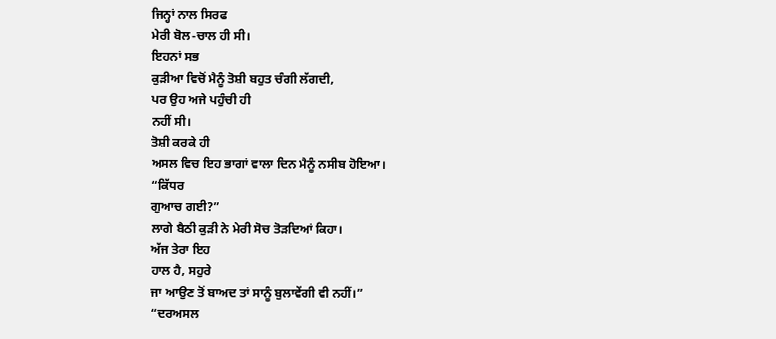ਜਿਨ੍ਹਾਂ ਨਾਲ ਸਿਰਫ
ਮੇਰੀ ਬੋਲ-ਚਾਲ ਹੀ ਸੀ।
ਇਹਨਾਂ ਸਭ
ਕੁੜੀਆ ਵਿਚੋਂ ਮੈਨੂੰ ਤੋਸ਼ੀ ਬਹੁਤ ਚੰਗੀ ਲੱਗਦੀ,
ਪਰ ਉਹ ਅਜੇ ਪਹੁੰਚੀ ਹੀ
ਨਹੀਂ ਸੀ।
ਤੋਸ਼ੀ ਕਰਕੇ ਹੀ
ਅਸਲ ਵਿਚ ਇਹ ਭਾਗਾਂ ਵਾਲਾ ਦਿਨ ਮੈਨੂੰ ਨਸੀਬ ਹੋਇਆ।
“ਕਿੱਧਰ
ਗੁਆਚ ਗਈ?”
ਲਾਗੇ ਬੈਠੀ ਕੁੜੀ ਨੇ ਮੇਰੀ ਸੋਚ ਤੋੜਦਿਆਂ ਕਿਹਾ।
ਅੱਜ ਤੇਰਾ ਇਹ
ਹਾਲ ਹੈ, ਸਹੁਰੇ
ਜਾ ਆਉਣ ਤੋਂ ਬਾਅਦ ਤਾਂ ਸਾਨੂੰ ਬੁਲਾਵੇਂਗੀ ਵੀ ਨਹੀਂ।”
“ਦਰਅਸਲ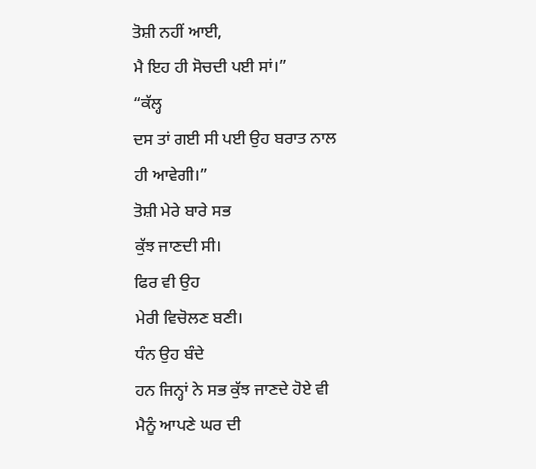ਤੋਸ਼ੀ ਨਹੀਂ ਆਈ,
ਮੈ ਇਹ ਹੀ ਸੋਚਦੀ ਪਈ ਸਾਂ।”
“ਕੱਲ੍ਹ
ਦਸ ਤਾਂ ਗਈ ਸੀ ਪਈ ਉਹ ਬਰਾਤ ਨਾਲ ਹੀ ਆਵੇਗੀ।”
ਤੋਸ਼ੀ ਮੇਰੇ ਬਾਰੇ ਸਭ
ਕੁੱਝ ਜਾਣਦੀ ਸੀ।
ਫਿਰ ਵੀ ਉਹ
ਮੇਰੀ ਵਿਚੋਲਣ ਬਣੀ।
ਧੰਨ ਉਹ ਬੰਦੇ
ਹਨ ਜਿਨ੍ਹਾਂ ਨੇ ਸਭ ਕੁੱਝ ਜਾਣਦੇ ਹੋਏ ਵੀ ਮੈਨੂੰ ਆਪਣੇ ਘਰ ਦੀ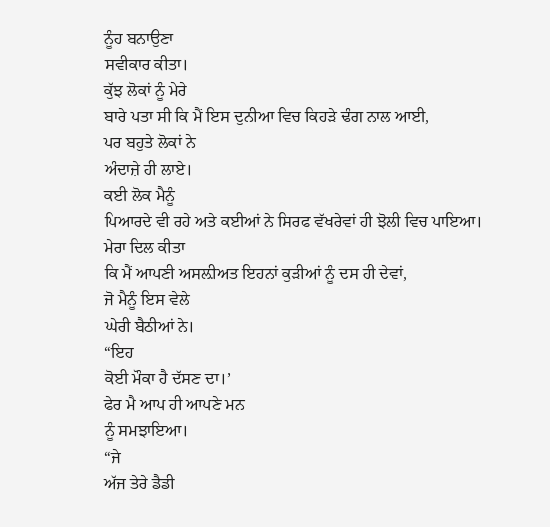ਨੂੰਹ ਬਨਾਉਣਾ
ਸਵੀਕਾਰ ਕੀਤਾ।
ਕੁੱਝ ਲੋਕਾਂ ਨੂੰ ਮੇਰੇ
ਬਾਰੇ ਪਤਾ ਸੀ ਕਿ ਮੈਂ ਇਸ ਦੁਨੀਆ ਵਿਚ ਕਿਹੜੇ ਢੰਗ ਨਾਲ ਆਈ,
ਪਰ ਬਹੁਤੇ ਲੋਕਾਂ ਨੇ
ਅੰਦਾਜ਼ੇ ਹੀ ਲਾਏ।
ਕਈ ਲੋਕ ਮੈਨੂੰ
ਪਿਆਰਦੇ ਵੀ ਰਹੇ ਅਤੇ ਕਈਆਂ ਨੇ ਸਿਰਫ ਵੱਖਰੇਵਾਂ ਹੀ ਝੋਲੀ ਵਿਚ ਪਾਇਆ।
ਮੇਰਾ ਦਿਲ ਕੀਤਾ
ਕਿ ਮੈਂ ਆਪਣੀ ਅਸਲ਼ੀਅਤ ਇਹਨਾਂ ਕੁੜੀਆਂ ਨੂੰ ਦਸ ਹੀ ਦੇਵਾਂ,
ਜੋ ਮੈਨੂੰ ਇਸ ਵੇਲੇ
ਘੇਰੀ ਬੈਠੀਆਂ ਨੇ।
“ਇਹ
ਕੋਈ ਮੌਕਾ ਹੈ ਦੱਸਣ ਦਾ।’
ਫੇਰ ਮੈ ਆਪ ਹੀ ਆਪਣੇ ਮਨ
ਨੂੰ ਸਮਝਾਇਆ।
“ਜੇ
ਅੱਜ ਤੇਰੇ ਡੈਡੀ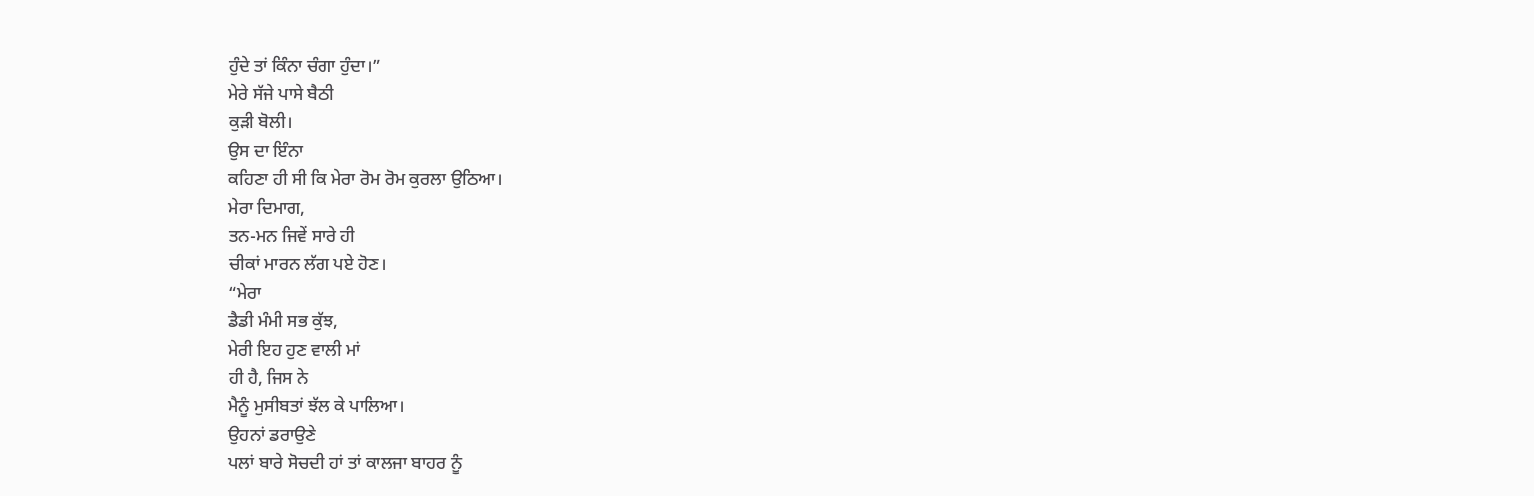ਹੁੰਦੇ ਤਾਂ ਕਿੰਨਾ ਚੰਗਾ ਹੁੰਦਾ।”
ਮੇਰੇ ਸੱਜੇ ਪਾਸੇ ਬੈਠੀ
ਕੁੜੀ ਬੋਲੀ।
ਉਸ ਦਾ ਇੰਨਾ
ਕਹਿਣਾ ਹੀ ਸੀ ਕਿ ਮੇਰਾ ਰੋਮ ਰੋਮ ਕੁਰਲਾ ਉਠਿਆ।
ਮੇਰਾ ਦਿਮਾਗ,
ਤਨ-ਮਨ ਜਿਵੇਂ ਸਾਰੇ ਹੀ
ਚੀਕਾਂ ਮਾਰਨ ਲੱਗ ਪਏ ਹੋਣ।
“ਮੇਰਾ
ਡੈਡੀ ਮੰਮੀ ਸਭ ਕੁੱਝ,
ਮੇਰੀ ਇਹ ਹੁਣ ਵਾਲੀ ਮਾਂ
ਹੀ ਹੈ, ਜਿਸ ਨੇ
ਮੈਨੂੰ ਮੁਸੀਬਤਾਂ ਝੱਲ ਕੇ ਪਾਲਿਆ।
ਉਹਨਾਂ ਡਰਾਉਣੇ
ਪਲਾਂ ਬਾਰੇ ਸੋਚਦੀ ਹਾਂ ਤਾਂ ਕਾਲਜਾ ਬਾਹਰ ਨੂੰ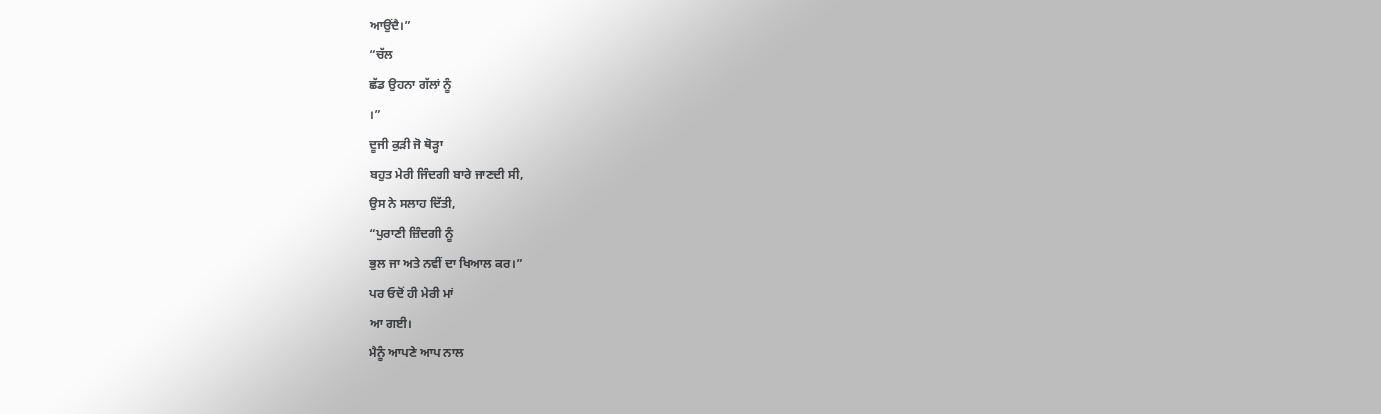ਆਉਂਦੈ।”
“ਚੱਲ
ਛੱਡ ਉਹਨਾ ਗੱਲਾਂ ਨੂੰ
।”
ਦੂਜੀ ਕੁੜੀ ਜੋ ਥੋੜ੍ਹਾ
ਬਹੁਤ ਮੇਰੀ ਜਿੰਦਗੀ ਬਾਰੇ ਜਾਣਦੀ ਸੀ,
ਉਸ ਨੇ ਸਲਾਹ ਦਿੱਤੀ,
“ਪੁਰਾਣੀ ਜ਼ਿੰਦਗੀ ਨੂੰ
ਭੁਲ ਜਾ ਅਤੇ ਨਵੀਂ ਦਾ ਖਿਆਲ ਕਰ।”
ਪਰ ਓਦੋਂ ਹੀ ਮੇਰੀ ਮਾਂ
ਆ ਗਈ।
ਮੈਨੂੰ ਆਪਣੇ ਆਪ ਨਾਲ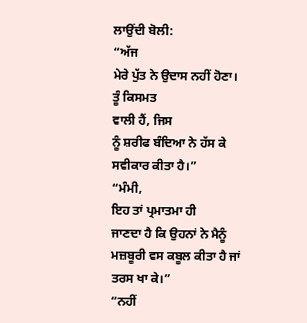ਲਾਉਂਦੀ ਬੋਲੀ:
“ਅੱਜ
ਮੇਰੇ ਪੁੱਤ ਨੇ ਉਦਾਸ ਨਹੀਂ ਹੋਣਾ।
ਤੂੰ ਕਿਸਮਤ
ਵਾਲੀ ਹੈਂ, ਜਿਸ
ਨੂੰ ਸ਼ਰੀਫ ਬੰਦਿਆ ਨੇ ਹੱਸ ਕੇ ਸਵੀਕਾਰ ਕੀਤਾ ਹੈ।”
“ਮੰਮੀ,
ਇਹ ਤਾਂ ਪ੍ਰਮਾਤਮਾ ਹੀ
ਜਾਣਦਾ ਹੈ ਕਿ ਉਹਨਾਂ ਨੇ ਮੈਨੂੰ ਮਜ਼ਬੂਰੀ ਵਸ ਕਬੂਲ ਕੀਤਾ ਹੈ ਜਾਂ ਤਰਸ ਖਾ ਕੇ।”
“ਨਹੀਂ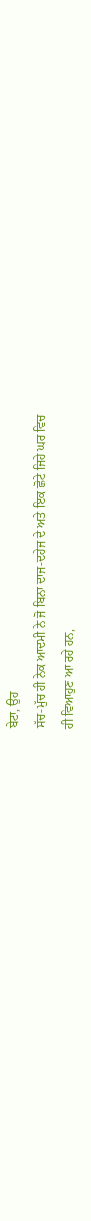ਬੇਟਾ, ਉਹ
ਸੱਚ-ਮੁੱਚ ਹੀ ਨੇਕ ਆਦਮੀ ਨੇ ਜੋ ਬਿਨਾ ਦਾਜ-ਦਹੇਜ ਦੇ ਅਤੇ ਇਕ ਛੋਟੇ ਜਿਹੇ ਘਰ ਵਿਚ
ਹੀ ਵਿਆਹੁਣ ਆ ਰਹੇ ਹਨ,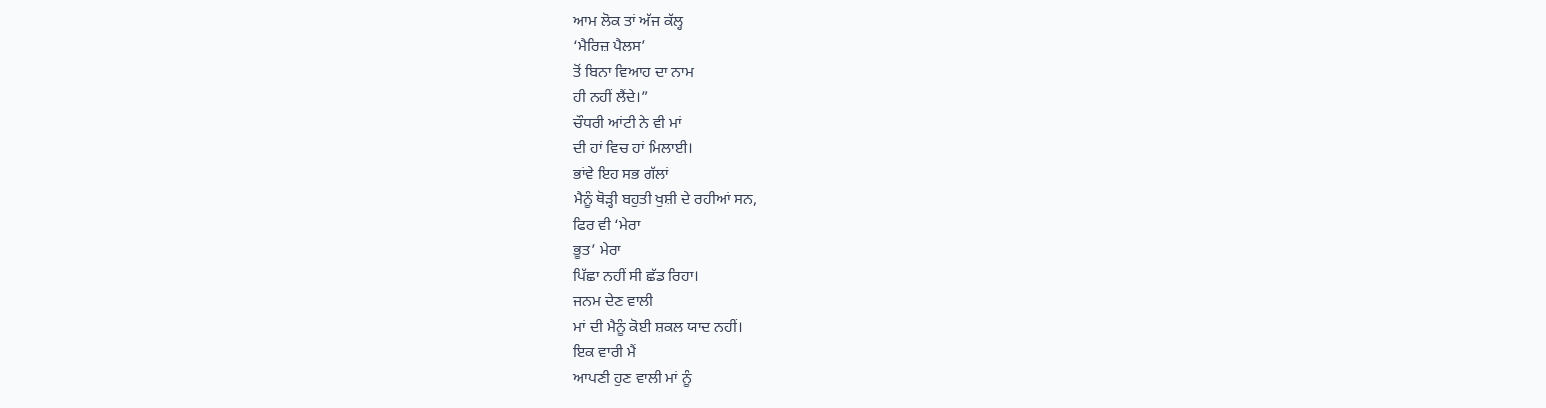ਆਮ ਲੋਕ ਤਾਂ ਅੱਜ ਕੱਲ੍ਹ
‘ਮੈਰਿਜ਼ ਪੈਲਸ’
ਤੋਂ ਬਿਨਾ ਵਿਆਹ ਦਾ ਨਾਮ
ਹੀ ਨਹੀਂ ਲੈਂਦੇ।”
ਚੌਧਰੀ ਆਂਟੀ ਨੇ ਵੀ ਮਾਂ
ਦੀ ਹਾਂ ਵਿਚ ਹਾਂ ਮਿਲਾਈ।
ਭਾਂਵੇ ਇਹ ਸਭ ਗੱਲਾਂ
ਮੈਨੂੰ ਥੋੜ੍ਹੀ ਬਹੁਤੀ ਖੁਸ਼ੀ ਦੇ ਰਹੀਆਂ ਸਨ,
ਫਿਰ ਵੀ ‘ਮੇਰਾ
ਭੂਤ’ ਮੇਰਾ
ਪਿੱਛਾ ਨਹੀਂ ਸੀ ਛੱਡ ਰਿਹਾ।
ਜਨਮ ਦੇਣ ਵਾਲੀ
ਮਾਂ ਦੀ ਮੈਨੂੰ ਕੋਈ ਸ਼ਕਲ ਯਾਦ ਨਹੀਂ।
ਇਕ ਵਾਰੀ ਮੈਂ
ਆਪਣੀ ਹੁਣ ਵਾਲੀ ਮਾਂ ਨੂੰ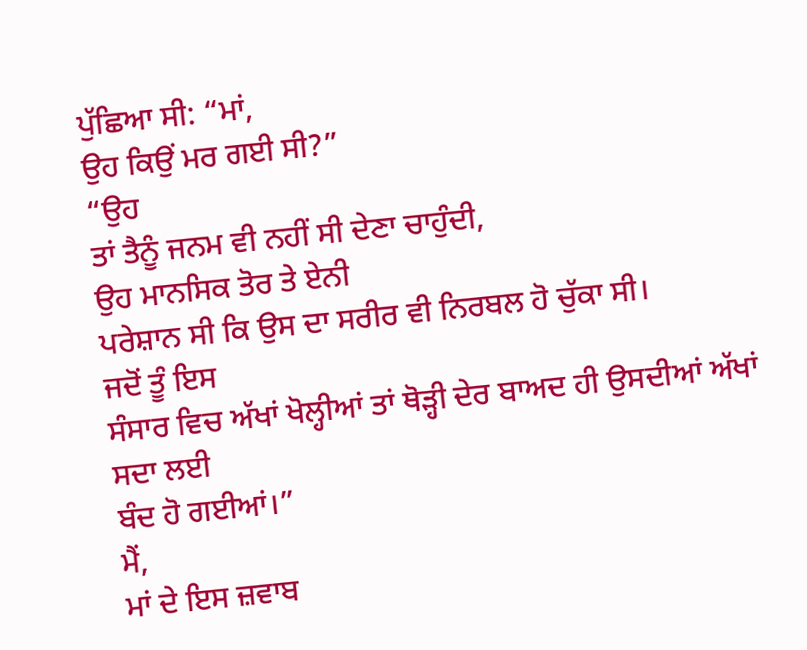ਪੁੱਛਿਆ ਸੀ: “ਮਾਂ,
ਉਹ ਕਿਉਂ ਮਰ ਗਈ ਸੀ?”
“ਉਹ
ਤਾਂ ਤੈਨੂੰ ਜਨਮ ਵੀ ਨਹੀਂ ਸੀ ਦੇਣਾ ਚਾਹੁੰਦੀ,
ਉਹ ਮਾਨਸਿਕ ਤੋਰ ਤੇ ਏਨੀ
ਪਰੇਸ਼ਾਨ ਸੀ ਕਿ ਉਸ ਦਾ ਸਰੀਰ ਵੀ ਨਿਰਬਲ ਹੋ ਚੁੱਕਾ ਸੀ।
ਜਦੋਂ ਤੂੰ ਇਸ
ਸੰਸਾਰ ਵਿਚ ਅੱਖਾਂ ਖੋਲ੍ਹੀਆਂ ਤਾਂ ਥੋੜ੍ਹੀ ਦੇਰ ਬਾਅਦ ਹੀ ਉਸਦੀਆਂ ਅੱਖਾਂ ਸਦਾ ਲਈ
ਬੰਦ ਹੋ ਗਈਆਂ।”
ਮੈਂ,
ਮਾਂ ਦੇ ਇਸ ਜ਼ਵਾਬ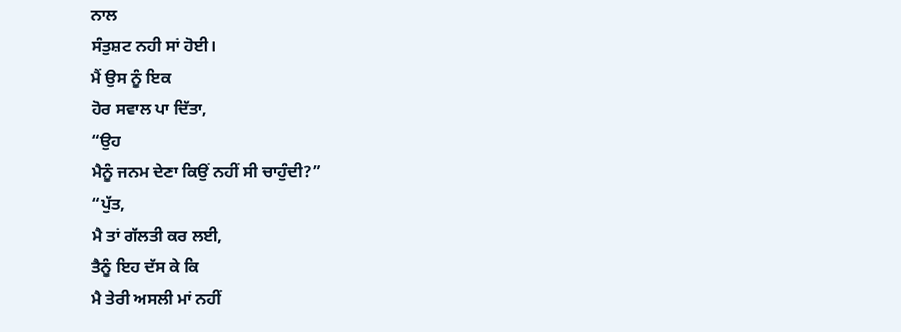ਨਾਲ
ਸੰਤੁਸ਼ਟ ਨਹੀ ਸਾਂ ਹੋਈ।
ਮੈਂ ਉਸ ਨੂੰ ਇਕ
ਹੋਰ ਸਵਾਲ ਪਾ ਦਿੱਤਾ,
“ਉਹ
ਮੈਨੂੰ ਜਨਮ ਦੇਣਾ ਕਿਉਂ ਨਹੀਂ ਸੀ ਚਾਹੁੰਦੀ?”
“ਪੁੱਤ,
ਮੈ ਤਾਂ ਗੱਲਤੀ ਕਰ ਲਈ,
ਤੈਨੂੰ ਇਹ ਦੱਸ ਕੇ ਕਿ
ਮੈ ਤੇਰੀ ਅਸਲੀ ਮਾਂ ਨਹੀਂ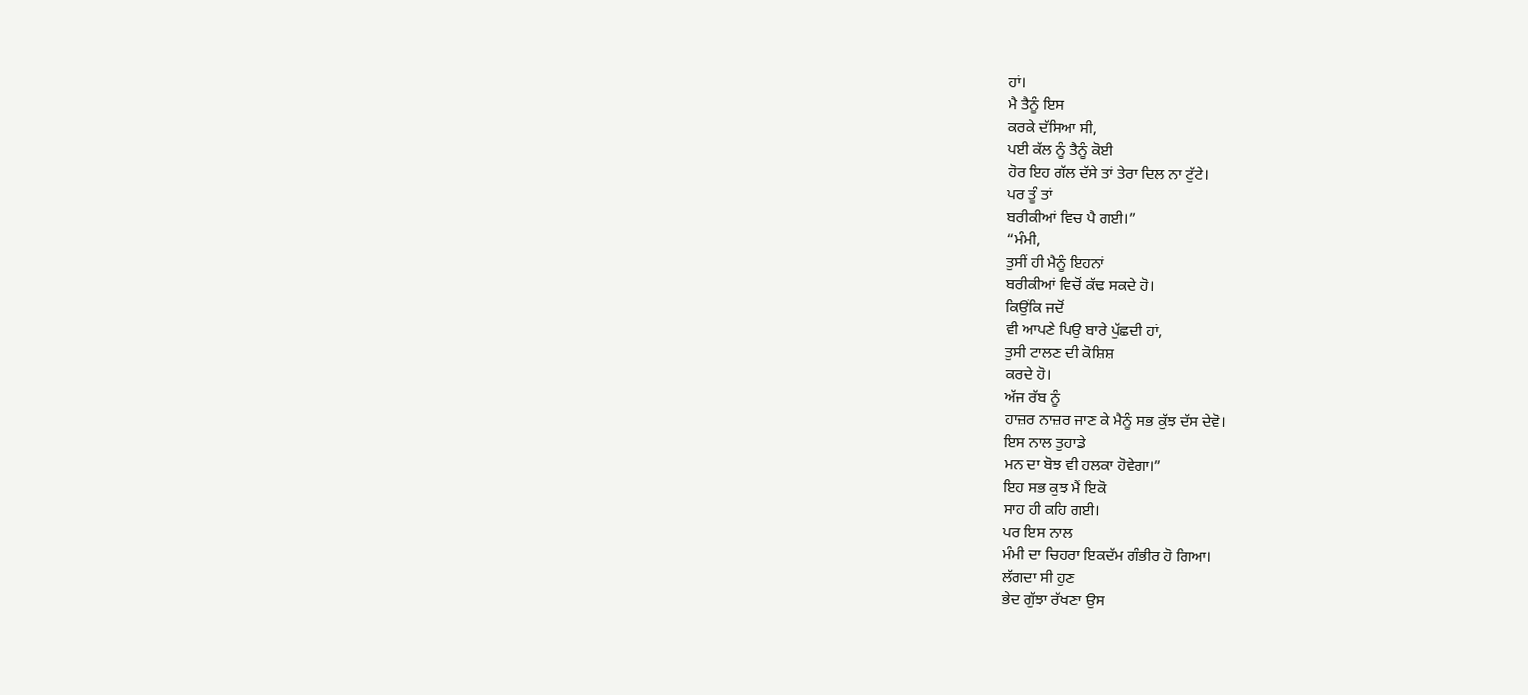ਹਾਂ।
ਮੈ ਤੈਨੂੰ ਇਸ
ਕਰਕੇ ਦੱਸਿਆ ਸੀ,
ਪਈ ਕੱਲ ਨੂੰ ਤੈਨੂੰ ਕੋਈ
ਹੋਰ ਇਹ ਗੱਲ ਦੱਸੇ ਤਾਂ ਤੇਰਾ ਦਿਲ ਨਾ ਟੁੱਟੇ।
ਪਰ ਤੂੰ ਤਾਂ
ਬਰੀਕੀਆਂ ਵਿਚ ਪੈ ਗਈ।”
“ਮੰਮੀ,
ਤੁਸੀਂ ਹੀ ਮੈਨੂੰ ਇਹਨਾਂ
ਬਰੀਕੀਆਂ ਵਿਚੋਂ ਕੱਢ ਸਕਦੇ ਹੋ।
ਕਿਉਂਕਿ ਜਦੋਂ
ਵੀ ਆਪਣੇ ਪਿਉ ਬਾਰੇ ਪੁੱਛਦੀ ਹਾਂ,
ਤੁਸੀ ਟਾਲਣ ਦੀ ਕੋਸ਼ਿਸ਼
ਕਰਦੇ ਹੋ।
ਅੱਜ ਰੱਬ ਨੂੰ
ਹਾਜ਼ਰ ਨਾਜ਼ਰ ਜਾਣ ਕੇ ਮੈਨੂੰ ਸਭ ਕੁੱਝ ਦੱਸ ਦੇਵੋ।
ਇਸ ਨਾਲ ਤੁਹਾਡੇ
ਮਨ ਦਾ ਬੋਝ ਵੀ ਹਲਕਾ ਹੋਵੇਗਾ।”
ਇਹ ਸਭ ਕੁਝ ਮੈਂ ਇਕੋ
ਸਾਹ ਹੀ ਕਹਿ ਗਈ।
ਪਰ ਇਸ ਨਾਲ
ਮੰਮੀ ਦਾ ਚਿਹਰਾ ਇਕਦੱਮ ਗੰਭੀਰ ਹੋ ਗਿਆ।
ਲੱਗਦਾ ਸੀ ਹੁਣ
ਭੇਦ ਗੁੱਝਾ ਰੱਖਣਾ ਉਸ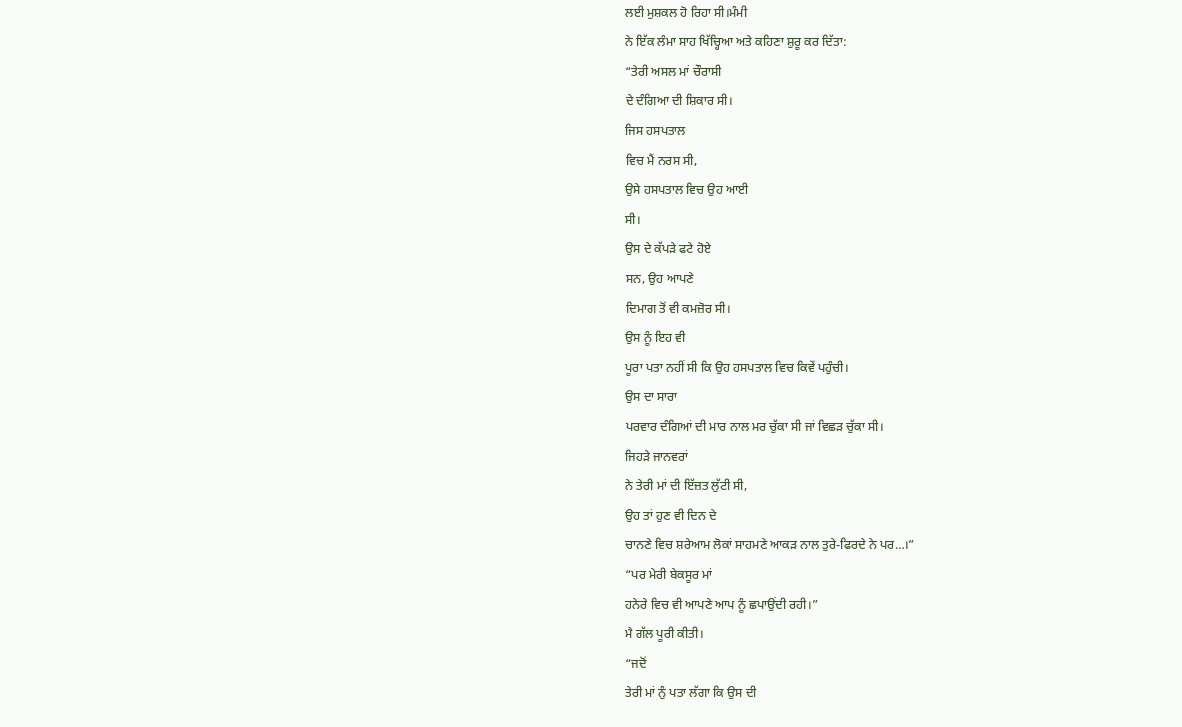ਲਈ ਮੁਸ਼ਕਲ ਹੋ ਰਿਹਾ ਸੀ।ਮੰਮੀ
ਨੇ ਇੱਕ ਲੰਮਾ ਸਾਹ ਖਿੱਚ੍ਹਿਆ ਅਤੇ ਕਹਿਣਾ ਸ਼ੁਰੂ ਕਰ ਦਿੱਤਾ:
“ਤੇਰੀ ਅਸਲ ਮਾਂ ਚੌਰਾਸੀ
ਦੇ ਦੰਗਿਆ ਦੀ ਸ਼ਿਕਾਰ ਸੀ।
ਜਿਸ ਹਸਪਤਾਲ
ਵਿਚ ਮੈਂ ਨਰਸ ਸੀ,
ਉਸੇ ਹਸਪਤਾਲ ਵਿਚ ਉਹ ਆਈ
ਸੀ।
ਉਸ ਦੇ ਕੱਪੜੇ ਫਟੇ ਹੋਏ
ਸਨ, ਉਹ ਆਪਣੇ
ਦਿਮਾਗ ਤੋਂ ਵੀ ਕਮਜ਼ੋਰ ਸੀ।
ਉਸ ਨੂੰ ਇਹ ਵੀ
ਪੂਰਾ ਪਤਾ ਨਹੀਂ ਸੀ ਕਿ ਉਹ ਹਸਪਤਾਲ ਵਿਚ ਕਿਵੇਂ ਪਹੁੰਚੀ।
ਉਸ ਦਾ ਸਾਰਾ
ਪਰਵਾਰ ਦੰਗਿਆਂ ਦੀ ਮਾਰ ਨਾਲ ਮਰ ਚੁੱਕਾ ਸੀ ਜਾਂ ਵਿਛੜ ਚੁੱਕਾ ਸੀ।
ਜਿਹੜੇ ਜਾਨਵਰਾਂ
ਨੇ ਤੇਰੀ ਮਾਂ ਦੀ ਇੱਜ਼ਤ ਲੁੱਟੀ ਸੀ,
ਉਹ ਤਾਂ ਹੁਣ ਵੀ ਦਿਨ ਦੇ
ਚਾਨਣੇ ਵਿਚ ਸ਼ਰੇਆਮ ਲੋਕਾਂ ਸਾਹਮਣੇ ਆਕੜ ਨਾਲ ਤੁਰੇ-ਫਿਰਦੇ ਨੇ ਪਰ…।”
“ਪਰ ਮੇਰੀ ਬੇਕਸੂਰ ਮਾਂ
ਹਨੇਰੇ ਵਿਚ ਵੀ ਆਪਣੇ ਆਪ ਨੂੰ ਛਪਾਉਂਦੀ ਰਹੀ।”
ਮੈ ਗੱਲ ਪੂਰੀ ਕੀਤੀ।
“ਜਦੋਂ
ਤੇਰੀ ਮਾਂ ਨੁੰ ਪਤਾ ਲੱਗਾ ਕਿ ਉਸ ਦੀ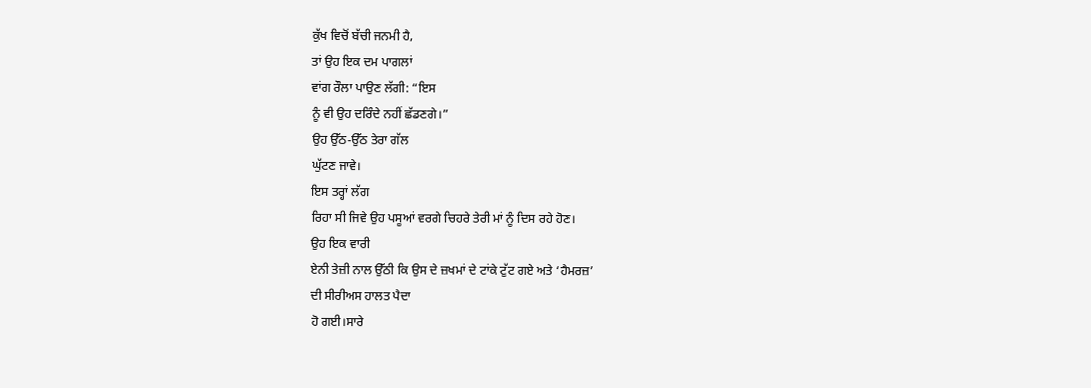ਕੁੱਖ ਵਿਚੋਂ ਬੱਚੀ ਜਨਮੀ ਹੈ,
ਤਾਂ ਉਹ ਇਕ ਦਮ ਪਾਗਲਾਂ
ਵਾਂਗ ਰੌਲਾ ਪਾਉਣ ਲੱਗੀ: “ਇਸ
ਨੂੰ ਵੀ ਉਹ ਦਰਿੰਦੇ ਨਹੀਂ ਛੱਡਣਗੇ।”
ਉਹ ਉੱਠ-ਉੱਠ ਤੇਰਾ ਗੱਲ
ਘੁੱਟਣ ਜਾਵੇ।
ਇਸ ਤਰ੍ਹਾਂ ਲੱਗ
ਰਿਹਾ ਸੀ ਜਿਵੇ ਉਹ ਪਸੂਆਂ ਵਰਗੇ ਚਿਹਰੇ ਤੇਰੀ ਮਾਂ ਨੂੰ ਦਿਸ ਰਹੇ ਹੋਣ।
ਉਹ ਇਕ ਵਾਰੀ
ਏਨੀ ਤੇਜ਼ੀ ਨਾਲ ਉੱਠੀ ਕਿ ਉਸ ਦੇ ਜ਼ਖਮਾਂ ਦੇ ਟਾਂਕੇ ਟੁੱਟ ਗਏ ਅਤੇ ‘ਹੈਮਰਜ਼’
ਦੀ ਸੀਰੀਅਸ ਹਾਲਤ ਪੈਦਾ
ਹੋ ਗਈ।ਸਾਰੇ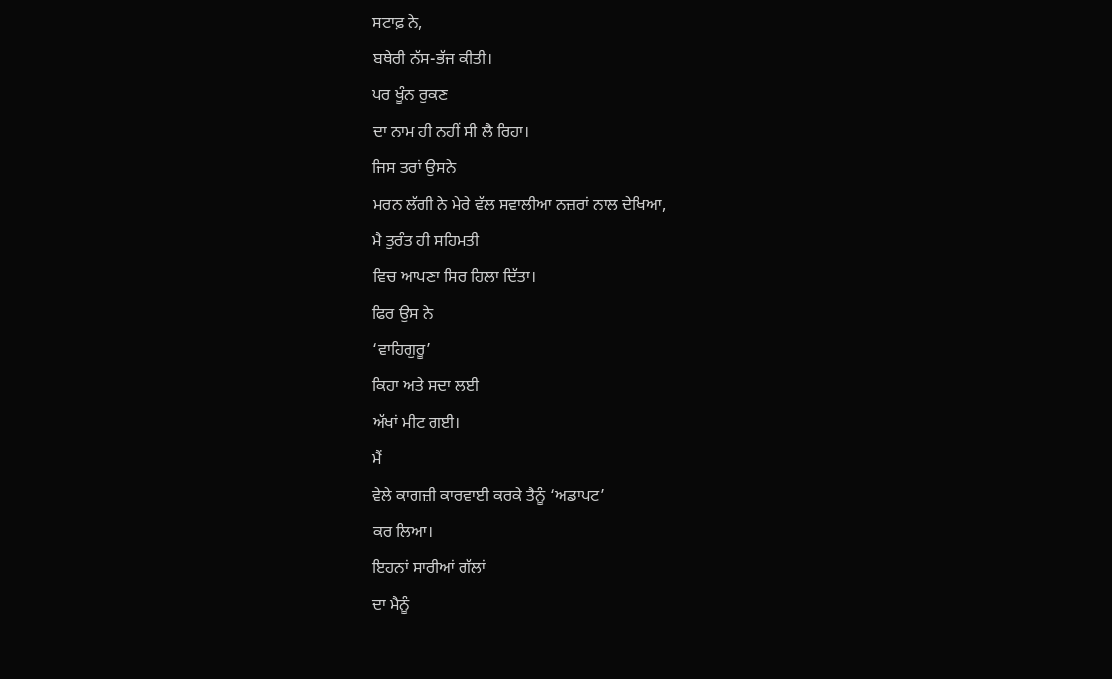ਸਟਾਫ਼ ਨੇ,
ਬਥੇਰੀ ਨੱਸ-ਭੱਜ ਕੀਤੀ।
ਪਰ ਖੂੰਨ ਰੁਕਣ
ਦਾ ਨਾਮ ਹੀ ਨਹੀਂ ਸੀ ਲੈ ਰਿਹਾ।
ਜਿਸ ਤਰਾਂ ਉਸਨੇ
ਮਰਨ ਲੱਗੀ ਨੇ ਮੇਰੇ ਵੱਲ ਸਵਾਲੀਆ ਨਜ਼ਰਾਂ ਨਾਲ ਦੇਖਿਆ,
ਮੈ ਤੁਰੰਤ ਹੀ ਸਹਿਮਤੀ
ਵਿਚ ਆਪਣਾ ਸਿਰ ਹਿਲਾ ਦਿੱਤਾ।
ਫਿਰ ਉਸ ਨੇ
‘ਵਾਹਿਗੁਰੂ’
ਕਿਹਾ ਅਤੇ ਸਦਾ ਲਈ
ਅੱਖਾਂ ਮੀਟ ਗਈ।
ਮੈਂ
ਵੇਲੇ ਕਾਗਜ਼ੀ ਕਾਰਵਾਈ ਕਰਕੇ ਤੈਨੂੰ ‘ਅਡਾਪਟ’
ਕਰ ਲਿਆ।
ਇਹਨਾਂ ਸਾਰੀਆਂ ਗੱਲਾਂ
ਦਾ ਮੈਨੂੰ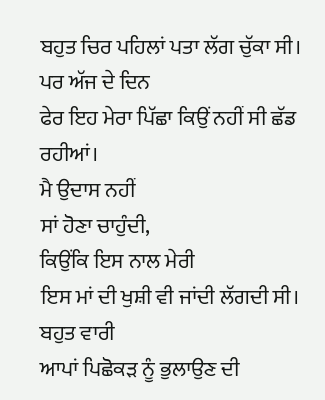ਬਹੁਤ ਚਿਰ ਪਹਿਲਾਂ ਪਤਾ ਲੱਗ ਚੁੱਕਾ ਸੀ।
ਪਰ ਅੱਜ ਦੇ ਦਿਨ
ਫੇਰ ਇਹ ਮੇਰਾ ਪਿੱਛਾ ਕਿਉਂ ਨਹੀਂ ਸੀ ਛੱਡ ਰਹੀਆਂ।
ਮੈ ਉਦਾਸ ਨਹੀਂ
ਸਾਂ ਹੋਣਾ ਚਾਹੁੰਦੀ,
ਕਿਉਂਕਿ ਇਸ ਨਾਲ ਮੇਰੀ
ਇਸ ਮਾਂ ਦੀ ਖੁਸ਼ੀ ਵੀ ਜਾਂਦੀ ਲੱਗਦੀ ਸੀ।
ਬਹੁਤ ਵਾਰੀ
ਆਪਾਂ ਪਿਛੋਕੜ ਨੂੰ ਭੁਲਾਉਣ ਦੀ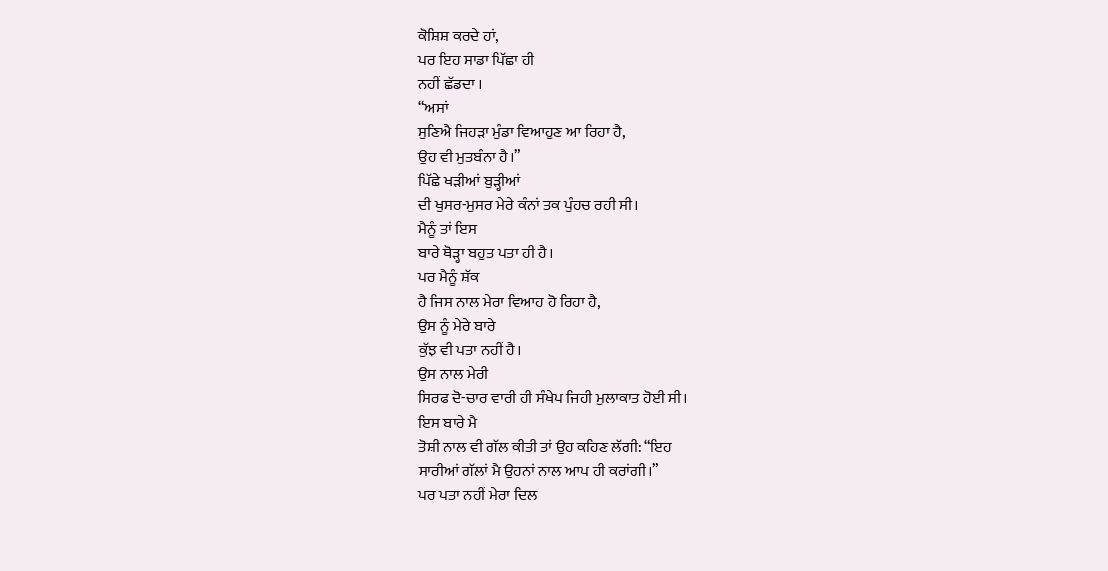ਕੋਸ਼ਿਸ਼ ਕਰਦੇ ਹਾਂ,
ਪਰ ਇਹ ਸਾਡਾ ਪਿੱਛਾ ਹੀ
ਨਹੀਂ ਛੱਡਦਾ ।
“ਅਸਾਂ
ਸੁਣਿਐ ਜਿਹੜਾ ਮੁੰਡਾ ਵਿਆਹੁਣ ਆ ਰਿਹਾ ਹੈ,
ਉਹ ਵੀ ਮੁਤਬੰਨਾ ਹੈ।”
ਪਿੱਛੇ ਖੜੀਆਂ ਬੁੜ੍ਹੀਆਂ
ਦੀ ਖੁਸਰ-ਮੁਸਰ ਮੇਰੇ ਕੰਨਾਂ ਤਕ ਪੁੰਹਚ ਰਹੀ ਸੀ।
ਮੈਨੂੰ ਤਾਂ ਇਸ
ਬਾਰੇ ਥੋੜ੍ਹਾ ਬਹੁਤ ਪਤਾ ਹੀ ਹੈ।
ਪਰ ਮੈਨੂੰ ਸ਼ੱਕ
ਹੈ ਜਿਸ ਨਾਲ ਮੇਰਾ ਵਿਆਹ ਹੋ ਰਿਹਾ ਹੈ,
ਉਸ ਨੂੰ ਮੇਰੇ ਬਾਰੇ
ਕੁੱਝ ਵੀ ਪਤਾ ਨਹੀਂ ਹੈ।
ਉਸ ਨਾਲ ਮੇਰੀ
ਸਿਰਫ ਦੋ-ਚਾਰ ਵਾਰੀ ਹੀ ਸੰਖੇਪ ਜਿਹੀ ਮੁਲਾਕਾਤ ਹੋਈ ਸੀ।
ਇਸ ਬਾਰੇ ਮੈ
ਤੋਸ਼ੀ ਨਾਲ ਵੀ ਗੱਲ ਕੀਤੀ ਤਾਂ ਉਹ ਕਹਿਣ ਲੱਗੀ: “ਇਹ
ਸਾਰੀਆਂ ਗੱਲਾਂ ਮੈ ਉਹਨਾਂ ਨਾਲ ਆਪ ਹੀ ਕਰਾਂਗੀ।”
ਪਰ ਪਤਾ ਨਹੀਂ ਮੇਰਾ ਦਿਲ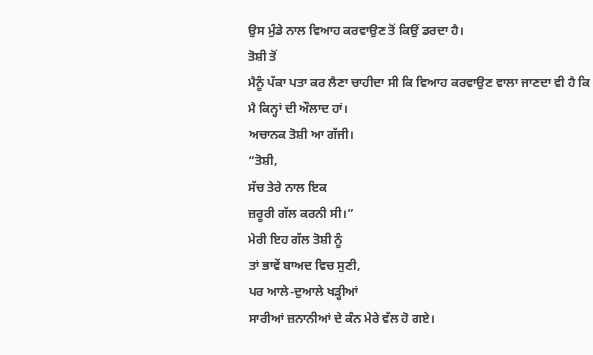ਉਸ ਮੁੰਡੇ ਨਾਲ ਵਿਆਹ ਕਰਵਾਉਣ ਤੋਂ ਕਿਉਂ ਡਰਦਾ ਹੈ।
ਤੋਸ਼ੀ ਤੋਂ
ਮੈਨੂੰ ਪੱਕਾ ਪਤਾ ਕਰ ਲੈਣਾ ਚਾਹੀਦਾ ਸੀ ਕਿ ਵਿਆਹ ਕਰਵਾਉਣ ਵਾਲਾ ਜਾਣਦਾ ਵੀ ਹੈ ਕਿ
ਮੈ ਕਿਨ੍ਹਾਂ ਦੀ ਔਲਾਦ ਹਾਂ।
ਅਚਾਨਕ ਤੋਸ਼ੀ ਆ ਗੱਜੀ।
“ਤੋਸ਼ੀ,
ਸੱਚ ਤੇਰੇ ਨਾਲ ਇਕ
ਜ਼ਰੂਰੀ ਗੱਲ ਕਰਨੀ ਸੀ।”
ਮੇਰੀ ਇਹ ਗੱਲ ਤੋਸ਼ੀ ਨੂੰ
ਤਾਂ ਭਾਵੇਂ ਬਾਅਦ ਵਿਚ ਸੁਣੀ,
ਪਰ ਆਲੇ-ਦੁਆਲੇ ਖੜ੍ਹੀਆਂ
ਸਾਰੀਆਂ ਜ਼ਨਾਨੀਆਂ ਦੇ ਕੰਨ ਮੇਰੇ ਵੱਲ ਹੋ ਗਏ।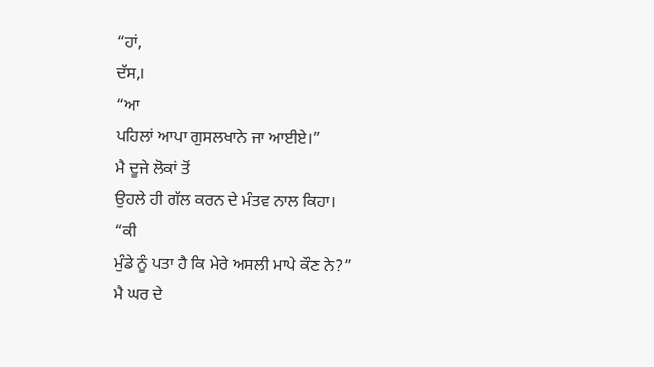“ਹਾਂ,
ਦੱਸ,।
“ਆ
ਪਹਿਲਾਂ ਆਪਾ ਗੁਸਲਖਾਨੇ ਜਾ ਆਈਏ।”
ਮੈ ਦੂਜੇ ਲੋਕਾਂ ਤੋਂ
ਉਹਲੇ ਹੀ ਗੱਲ ਕਰਨ ਦੇ ਮੰਤਵ ਨਾਲ ਕਿਹਾ।
“ਕੀ
ਮੁੰਡੇ ਨੂੰ ਪਤਾ ਹੈ ਕਿ ਮੇਰੇ ਅਸਲੀ ਮਾਪੇ ਕੌਣ ਨੇ?”
ਮੈ ਘਰ ਦੇ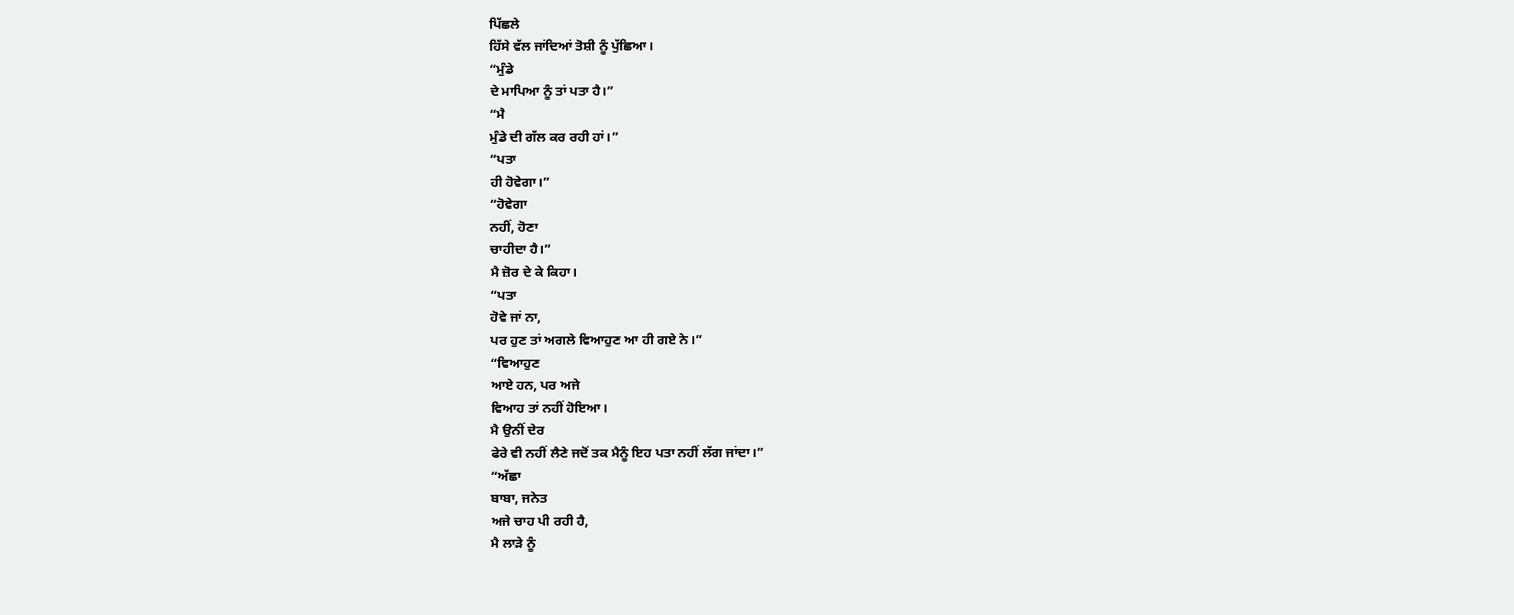ਪਿੱਛਲੇ
ਹਿੱਸੇ ਵੱਲ ਜਾਂਦਿਆਂ ਤੋਸ਼ੀ ਨੂੰ ਪੁੱਛਿਆ।
“ਮੁੰਡੇ
ਦੇ ਮਾਪਿਆ ਨੂੰ ਤਾਂ ਪਤਾ ਹੈ।”
“ਮੈ
ਮੁੰਡੇ ਦੀ ਗੱਲ ਕਰ ਰਹੀ ਹਾਂ।”
“ਪਤਾ
ਹੀ ਹੋਵੇਗਾ।”
“ਹੋਵੇਗਾ
ਨਹੀਂ, ਹੋਣਾ
ਚਾਹੀਦਾ ਹੈ।”
ਮੈ ਜ਼ੋਰ ਦੇ ਕੇ ਕਿਹਾ।
“ਪਤਾ
ਹੋਵੇ ਜਾਂ ਨਾ,
ਪਰ ਹੁਣ ਤਾਂ ਅਗਲੇ ਵਿਆਹੁਣ ਆ ਹੀ ਗਏ ਨੇ।”
“ਵਿਆਹੁਣ
ਆਏ ਹਨ, ਪਰ ਅਜੇ
ਵਿਆਹ ਤਾਂ ਨਹੀਂ ਹੋਇਆ।
ਮੈ ਉਨੀਂ ਦੇਰ
ਫੇਰੇ ਵੀ ਨਹੀਂ ਲੈਣੇ ਜਦੋਂ ਤਕ ਮੈਨੂੰ ਇਹ ਪਤਾ ਨਹੀਂ ਲੱਗ ਜਾਂਦਾ।”
“ਅੱਛਾ
ਬਾਬਾ, ਜਨੇਤ
ਅਜੇ ਚਾਹ ਪੀ ਰਹੀ ਹੈ,
ਮੈ ਲਾੜੇ ਨੂੰ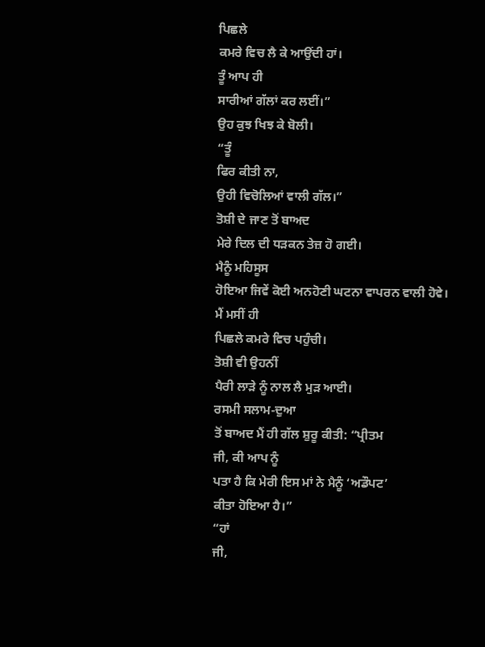ਪਿਛਲੇ
ਕਮਰੇ ਵਿਚ ਲੈ ਕੇ ਆਉਂਦੀ ਹਾਂ।
ਤੂੰ ਆਪ ਹੀ
ਸਾਰੀਆਂ ਗੱਲਾਂ ਕਰ ਲਈਂ।”
ਉਹ ਕੁਝ ਖਿਝ ਕੇ ਬੋਲੀ।
“ਤੂੰ
ਫਿਰ ਕੀਤੀ ਨਾ,
ਉਹੀ ਵਿਚੋਲਿਆਂ ਵਾਲੀ ਗੱਲ।”
ਤੋਸ਼ੀ ਦੇ ਜਾਣ ਤੋਂ ਬਾਅਦ
ਮੇਰੇ ਦਿਲ ਦੀ ਧੜਕਨ ਤੇਜ਼ ਹੋ ਗਈ।
ਮੈਨੂੰ ਮਹਿਸੂਸ
ਹੋਇਆ ਜਿਵੇਂ ਕੋਈ ਅਨਹੋਣੀ ਘਟਨਾ ਵਾਪਰਨ ਵਾਲੀ ਹੋਵੇ।
ਮੈਂ ਮਸੀਂ ਹੀ
ਪਿਛਲੇ ਕਮਰੇ ਵਿਚ ਪਹੁੰਚੀ।
ਤੋਸ਼ੀ ਵੀ ਉਹਨੀਂ
ਪੈਰੀ ਲਾੜੇ ਨੂੰ ਨਾਲ ਲੈ ਮੁੜ ਆਈ।
ਰਸਮੀ ਸਲਾਮ-ਦੁਆ
ਤੋਂ ਬਾਅਦ ਮੈਂ ਹੀ ਗੱਲ ਸ਼ੁਰੂ ਕੀਤੀ: “ਪ੍ਰੀਤਮ
ਜੀ, ਕੀ ਆਪ ਨੂੰ
ਪਤਾ ਹੈ ਕਿ ਮੇਰੀ ਇਸ ਮਾਂ ਨੇ ਮੈਨੂੰ ‘ਅਡੌਪਟ’
ਕੀਤਾ ਹੋਇਆ ਹੈ।”
“ਹਾਂ
ਜੀ,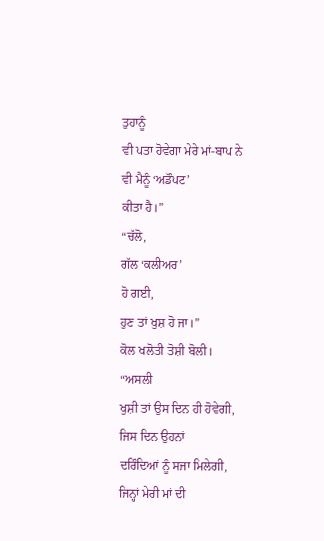ਤੁਹਾਨੂੰ
ਵੀ ਪਤਾ ਹੋਵੇਗਾ ਮੇਰੇ ਮਾਂ-ਬਾਪ ਨੇ ਵੀ ਮੈਨੂੰ ‘ਅਡੌਪਟ’
ਕੀਤਾ ਹੈ।”
“ਚੱਲੋ,
ਗੱਲ ‘ਕਲੀਅਰ’
ਹੋ ਗਈ,
ਹੁਣ ਤਾਂ ਖੁਸ਼ ਹੋ ਜਾ।”
ਕੋਲ ਖਲੋਤੀ ਤੋਸ਼ੀ ਬੋਲੀ।
“ਅਸਲੀ
ਖੁਸ਼ੀ ਤਾਂ ਉਸ ਦਿਨ ਹੀ ਹੋਵੇਗੀ,
ਜਿਸ ਦਿਨ ਉਹਨਾਂ
ਦਰਿੰਦਿਆਂ ਨੂੰ ਸਜਾ ਮਿਲੇਗੀ,
ਜਿਨ੍ਹਾਂ ਮੇਰੀ ਮਾਂ ਦੀ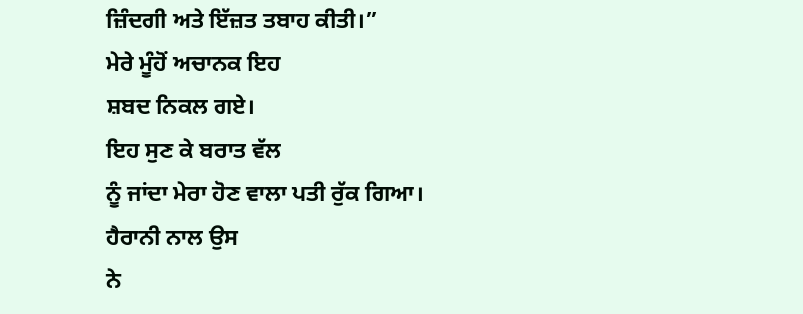ਜ਼ਿੰਦਗੀ ਅਤੇ ਇੱਜ਼ਤ ਤਬਾਹ ਕੀਤੀ।”
ਮੇਰੇ ਮੂੰਹੋਂ ਅਚਾਨਕ ਇਹ
ਸ਼ਬਦ ਨਿਕਲ ਗਏ।
ਇਹ ਸੁਣ ਕੇ ਬਰਾਤ ਵੱਲ
ਨੂੰ ਜਾਂਦਾ ਮੇਰਾ ਹੋਣ ਵਾਲਾ ਪਤੀ ਰੁੱਕ ਗਿਆ।
ਹੈਰਾਨੀ ਨਾਲ ਉਸ
ਨੇ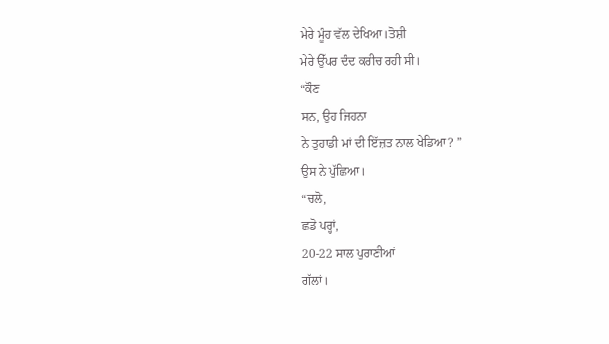ਮੇਰੇ ਮੂੰਹ ਵੱਲ ਦੇਖਿਆ।ਤੋਸ਼ੀ
ਮੇਰੇ ਉੱਪਰ ਦੰਦ ਕਰੀਚ ਰਹੀ ਸੀ।
“ਕੌਣ
ਸਨ, ਉਹ ਜਿਹਨਾ
ਨੇ ਤੁਹਾਡੀ ਮਾਂ ਦੀ ਇੱਜ਼ਤ ਨਾਲ ਖੇਡਿਆ? ”
ਉਸ ਨੇ ਪੁੱਛਿਆ।
“ਚਲੋ,
ਛਡੋ ਪਰ੍ਹਾਂ,
20-22 ਸਾਲ ਪੁਰਾਣੀਆਂ
ਗੱਲਾਂ।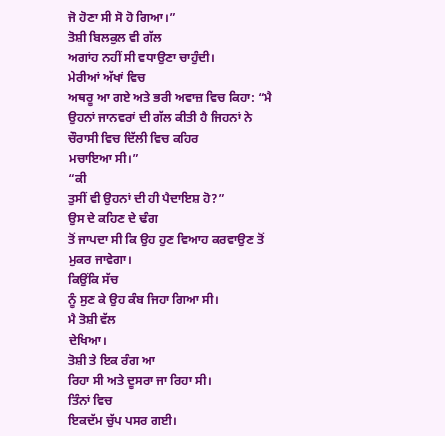ਜੋ ਹੋਣਾ ਸੀ ਸੋ ਹੋ ਗਿਆ।”
ਤੋਸ਼ੀ ਬਿਲਕੁਲ ਵੀ ਗੱਲ
ਅਗਾਂਹ ਨਹੀਂ ਸੀ ਵਧਾਉਣਾ ਚਾਹੁੰਦੀ।
ਮੇਰੀਆਂ ਅੱਖਾਂ ਵਿਚ
ਅਥਰੂ ਆ ਗਏ ਅਤੇ ਭਰੀ ਅਵਾਜ਼ ਵਿਚ ਕਿਹਾ: “ਮੈ
ਉਹਨਾਂ ਜਾਨਵਰਾਂ ਦੀ ਗੱਲ ਕੀਤੀ ਹੈ ਜਿਹਨਾਂ ਨੇ ਚੌਰਾਸੀ ਵਿਚ ਦਿੱਲੀ ਵਿਚ ਕਹਿਰ
ਮਚਾਇਆ ਸੀ।”
“ਕੀ
ਤੁਸੀਂ ਵੀ ਉਹਨਾਂ ਦੀ ਹੀ ਪੈਦਾਇਸ਼ ਹੋ?”
ਉਸ ਦੇ ਕਹਿਣ ਦੇ ਢੰਗ
ਤੋਂ ਜਾਪਦਾ ਸੀ ਕਿ ਉਹ ਹੁਣ ਵਿਆਹ ਕਰਵਾਉਣ ਤੋਂ ਮੁਕਰ ਜਾਵੇਗਾ।
ਕਿਉਂਕਿ ਸੱਚ
ਨੂੰ ਸੁਣ ਕੇ ਉਹ ਕੰਬ ਜਿਹਾ ਗਿਆ ਸੀ।
ਮੈ ਤੋਸ਼ੀ ਵੱਲ
ਦੇਖਿਆ।
ਤੋਸ਼ੀ ਤੇ ਇਕ ਰੰਗ ਆ
ਰਿਹਾ ਸੀ ਅਤੇ ਦੂਸਰਾ ਜਾ ਰਿਹਾ ਸੀ।
ਤਿੰਨਾਂ ਵਿਚ
ਇਕਦੱਮ ਚੁੱਪ ਪਸਰ ਗਈ।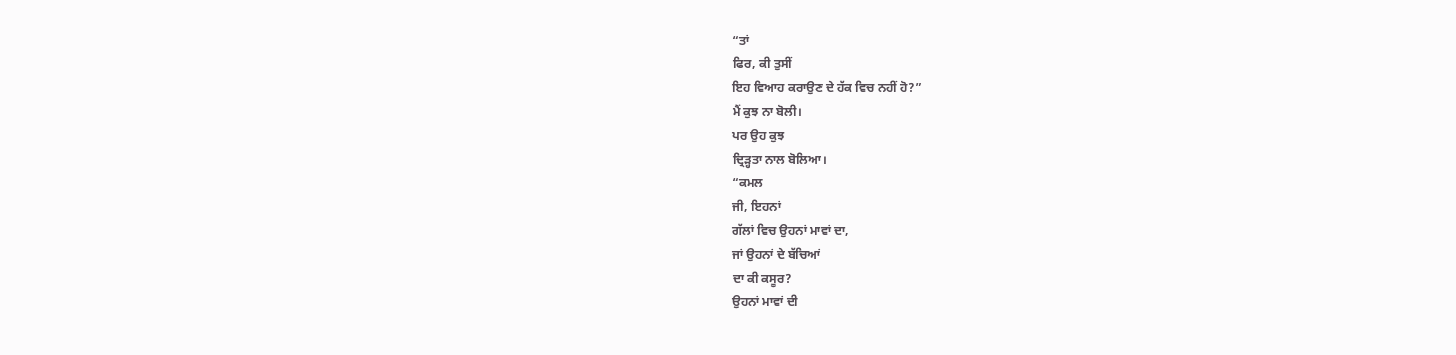“ਤਾਂ
ਫਿਰ, ਕੀ ਤੁਸੀਂ
ਇਹ ਵਿਆਹ ਕਰਾਉਣ ਦੇ ਹੱਕ ਵਿਚ ਨਹੀਂ ਹੋ?”
ਮੈਂ ਕੁਝ ਨਾ ਬੋਲੀ।
ਪਰ ਉਹ ਕੁਝ
ਦ੍ਰਿੜ੍ਹਤਾ ਨਾਲ ਬੋਲਿਆ।
“ਕਮਲ
ਜੀ, ਇਹਨਾਂ
ਗੱਲਾਂ ਵਿਚ ਉਹਨਾਂ ਮਾਵਾਂ ਦਾ,
ਜਾਂ ਉਹਨਾਂ ਦੇ ਬੱਚਿਆਂ
ਦਾ ਕੀ ਕਸੂਰ?
ਉਹਨਾਂ ਮਾਵਾਂ ਦੀ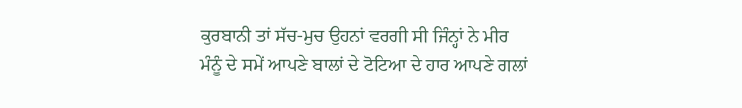ਕੁਰਬਾਨੀ ਤਾਂ ਸੱਚ-ਮੁਚ ਉਹਨਾਂ ਵਰਗੀ ਸੀ ਜਿੰਨ੍ਹਾਂ ਨੇ ਮੀਰ
ਮੰਨੂੰ ਦੇ ਸਮੇਂ ਆਪਣੇ ਬਾਲਾਂ ਦੇ ਟੋਟਿਆ ਦੇ ਹਾਰ ਆਪਣੇ ਗਲਾਂ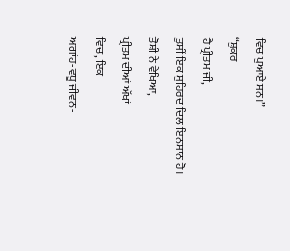ਵਿਚ ਪੁਆਏ ਸਨ।”
“ਸ਼ੁਕਰ
ਹੈ ਪ੍ਰੀਤਮ ਜੀ,
ਤੁਸੀਂ ਇਕ ਸੁਹਿਰਦ ਦਿਲ ਇਨਸਾਨ ਹੋ।
ਤੋਸ਼ੀ ਨੇ ਵੇਖਿਆ,
ਪ੍ਰੀਤਮ ਦੀਆਂ ਅੱਖਾਂ
ਵਿਚ, ਇਕ
ਅਗਾਂਹ-ਵਧੂ ਜੀਵਨ-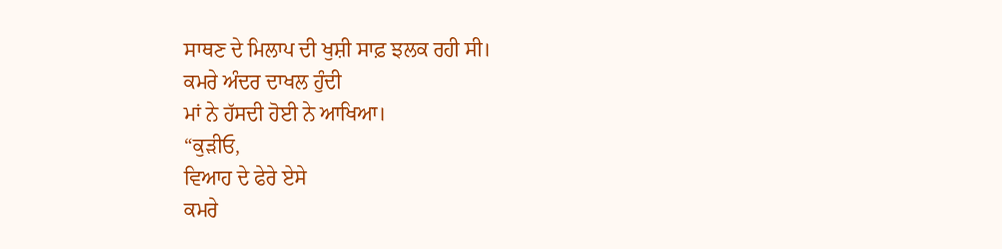ਸਾਥਣ ਦੇ ਮਿਲਾਪ ਦੀ ਖੁਸ਼ੀ ਸਾਫ਼ ਝਲਕ ਰਹੀ ਸੀ।
ਕਮਰੇ ਅੰਦਰ ਦਾਖਲ ਹੁੰਦੀ
ਮਾਂ ਨੇ ਹੱਸਦੀ ਹੋਈ ਨੇ ਆਖਿਆ।
“ਕੁੜੀਓ,
ਵਿਆਹ ਦੇ ਫੇਰੇ ਏਸੇ
ਕਮਰੇ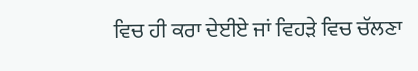ਵਿਚ ਹੀ ਕਰਾ ਦੇਈਏ ਜਾਂ ਵਿਹੜੇ ਵਿਚ ਚੱਲਣਾ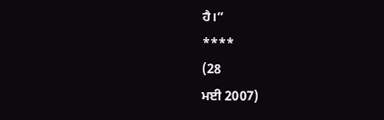ਹੈ।”
****
(28
ਮਈ 2007)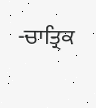-ਚਾਤ੍ਰਿਕ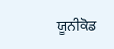ਯੂਨੀਕੋਡ